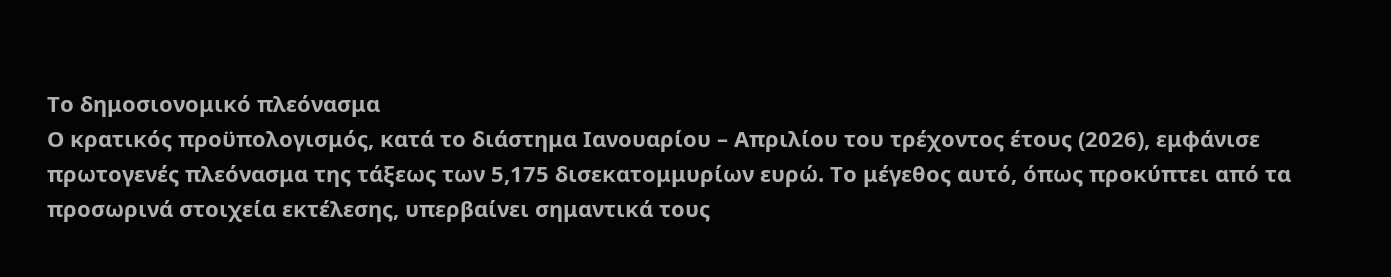Το δημοσιονομικό πλεόνασμα
Ο κρατικός προϋπολογισμός, κατά το διάστημα Ιανουαρίου – Απριλίου του τρέχοντος έτους (2026), εμφάνισε πρωτογενές πλεόνασμα της τάξεως των 5,175 δισεκατομμυρίων ευρώ. Το μέγεθος αυτό, όπως προκύπτει από τα προσωρινά στοιχεία εκτέλεσης, υπερβαίνει σημαντικά τους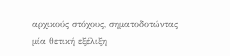αρχικούς στόχους, σηματοδοτώντας μία θετική εξέλιξη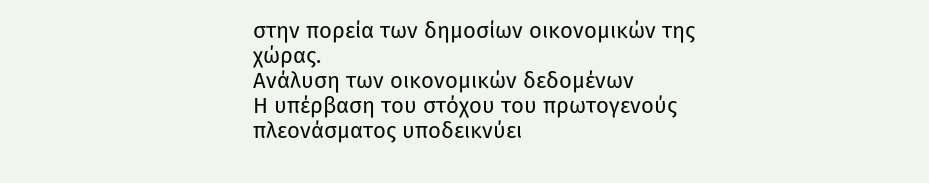στην πορεία των δημοσίων οικονομικών της χώρας.
Ανάλυση των οικονομικών δεδομένων
Η υπέρβαση του στόχου του πρωτογενούς πλεονάσματος υποδεικνύει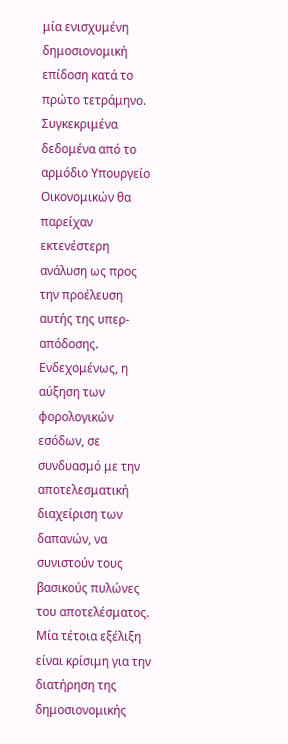μία ενισχυμένη δημοσιονομική επίδοση κατά το πρώτο τετράμηνο. Συγκεκριμένα δεδομένα από το αρμόδιο Υπουργείο Οικονομικών θα παρείχαν εκτενέστερη ανάλυση ως προς την προέλευση αυτής της υπερ-απόδοσης. Ενδεχομένως, η αύξηση των φορολογικών εσόδων, σε συνδυασμό με την αποτελεσματική διαχείριση των δαπανών, να συνιστούν τους βασικούς πυλώνες του αποτελέσματος. Μία τέτοια εξέλιξη είναι κρίσιμη για την διατήρηση της δημοσιονομικής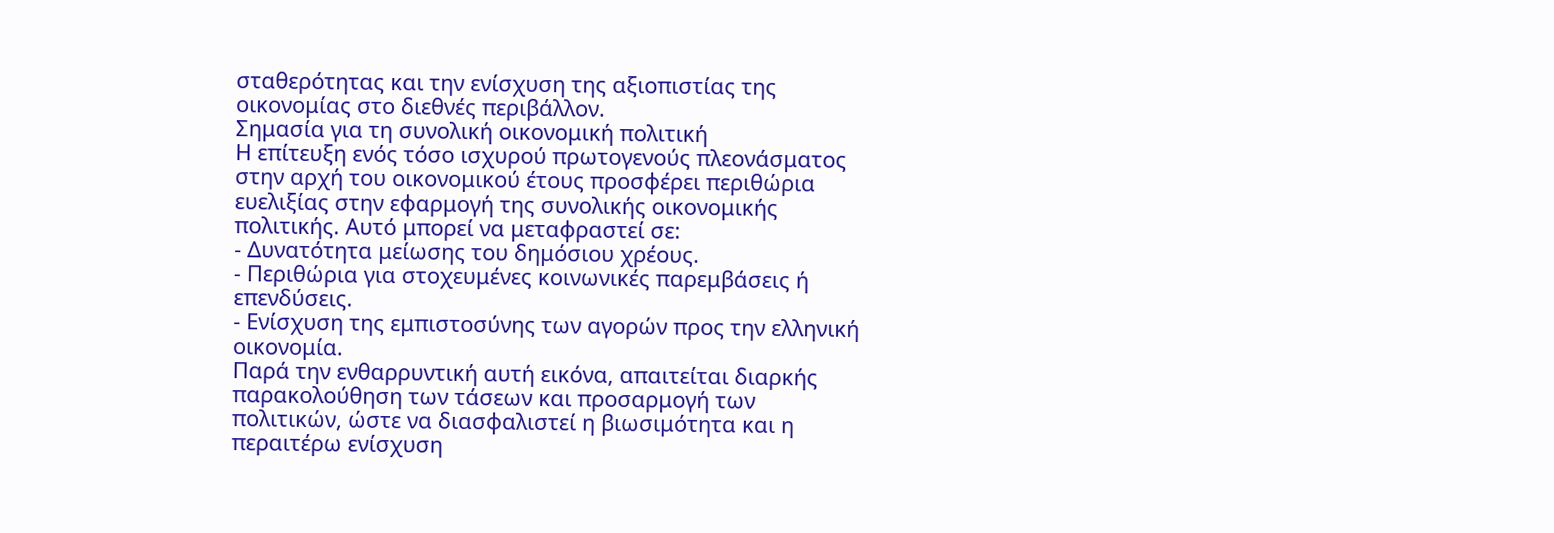σταθερότητας και την ενίσχυση της αξιοπιστίας της οικονομίας στο διεθνές περιβάλλον.
Σημασία για τη συνολική οικονομική πολιτική
Η επίτευξη ενός τόσο ισχυρού πρωτογενούς πλεονάσματος στην αρχή του οικονομικού έτους προσφέρει περιθώρια ευελιξίας στην εφαρμογή της συνολικής οικονομικής πολιτικής. Αυτό μπορεί να μεταφραστεί σε:
- Δυνατότητα μείωσης του δημόσιου χρέους.
- Περιθώρια για στοχευμένες κοινωνικές παρεμβάσεις ή επενδύσεις.
- Ενίσχυση της εμπιστοσύνης των αγορών προς την ελληνική οικονομία.
Παρά την ενθαρρυντική αυτή εικόνα, απαιτείται διαρκής παρακολούθηση των τάσεων και προσαρμογή των πολιτικών, ώστε να διασφαλιστεί η βιωσιμότητα και η περαιτέρω ενίσχυση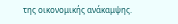της οικονομικής ανάκαμψης.